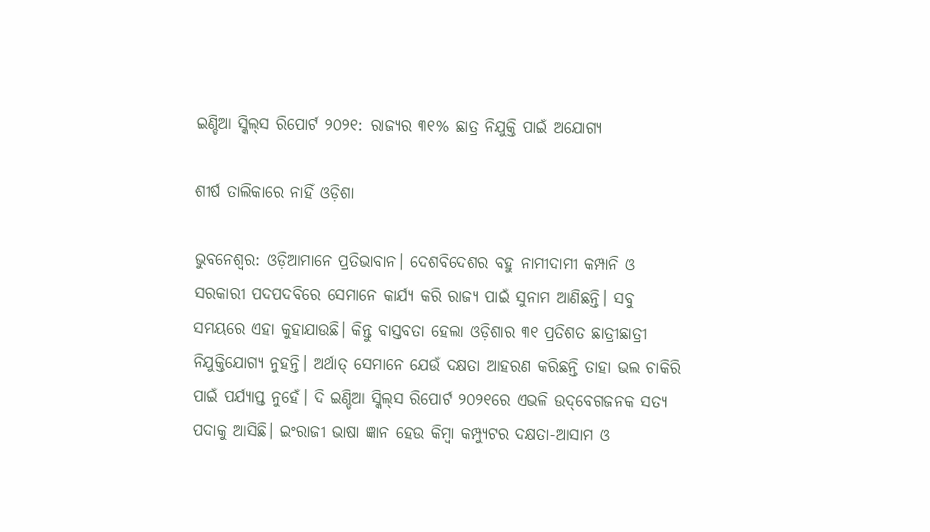ଇଣ୍ଡିଆ ସ୍କିଲ୍‌ସ ରିପୋର୍ଟ ୨୦୨୧: ରାଜ୍ୟର ୩୧% ଛାତ୍ର ନିଯୁକ୍ତି ପାଇଁ ଅଯୋଗ୍ୟ

ଶୀର୍ଷ ତାଲିକାରେ ନାହିଁ ଓଡ଼ିଶା

ଭୁବନେଶ୍ବର: ଓଡ଼ିଆମାନେ ପ୍ରତିଭାବାନ। ଦେଶବିଦେଶର ବହୁ ନାମୀଦାମୀ କମ୍ପାନି ଓ ସରକାରୀ ପଦପଦବିରେ ସେମାନେ କାର୍ଯ୍ୟ କରି ରାଜ୍ୟ ପାଇଁ ସୁନାମ ଆଣିଛନ୍ତି। ସବୁ ସମୟରେ ଏହା କୁହାଯାଉଛି। କିନ୍ତୁ ବାସ୍ତବତା ହେଲା ଓଡ଼ିଶାର ୩୧ ପ୍ରତିଶତ ଛାତ୍ରୀଛାତ୍ରୀ ନିଯୁକ୍ତିଯୋଗ୍ୟ ନୁହନ୍ତି। ଅର୍ଥାତ୍ ସେମାନେ ଯେଉଁ ଦକ୍ଷତା ଆହରଣ କରିଛନ୍ତି ତାହା ଭଲ ଚାକିରି ପାଇଁ ପର୍ଯ୍ୟାପ୍ତ ନୁହେଁ। ଦି ଇଣ୍ଡିଆ ସ୍କିଲ୍‌ସ ରିପୋର୍ଟ ୨୦୨୧ରେ ଏଭଳି ଉଦ୍‌ବେଗଜନକ ସତ୍ୟ ପଦାକୁ ଆସିଛି। ଇଂରାଜୀ ଭାଷା ଜ୍ଞାନ ହେଉ କିମ୍ବା କମ୍ପ୍ୟୁଟର ଦକ୍ଷତା-ଆସାମ ଓ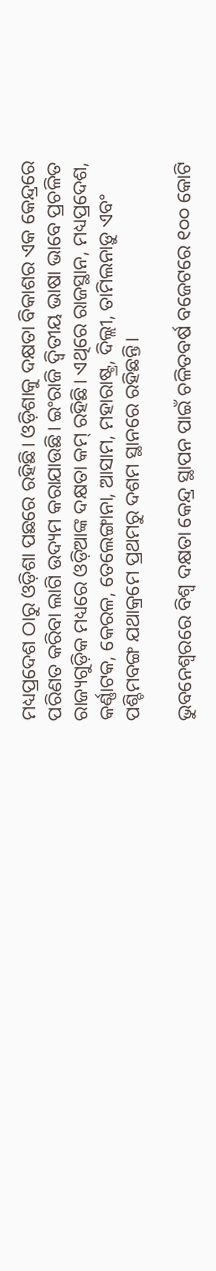ମଧ୍ୟପ୍ରଦେଶ ଠାରୁ ଓଡ଼ିଶା ପଛରେ ରହିଛି। ଓଡ଼ିଶାକୁ ଦକ୍ଷତା ବିକାଶର ଏକ କେନ୍ଦ୍ରରେ ପରିଣତ କରିବା ଲାଗି ଉଦ୍ୟମ କରାଯାଉଛି। ଇଂରାଜି ଦ୍ବିତୀୟ ଭା‌ଷା ଭାବେ ପ୍ରଚଳିତ ରାଜ୍ୟଗୁଡ଼ିକ ମଧ୍ୟରେ ଓଡ଼ିଆଙ୍କ ଦକ୍ଷତା କମ୍ ରହିଛି। ଏଥିରେ ରାଜସ୍ଥାନ, ମଧ୍ୟପ୍ରଦେଶ, କର୍ଣ୍ଣାଟକ, କେରଳ, ତେଲେଙ୍ଗାନା, ଆସାମ, ମହାରାଷ୍ଟ୍ର, ଦିଲ୍ଲୀ, ତାମିଲନାଡ଼ୁ ଏବଂ ପଶ୍ଚିମବଙ୍ଗ ଯଥାକ୍ରମେ ପ୍ରଥମରୁ ଦଶମ ସ୍ଥାନରେ ରହିଛନ୍ତି।

ଭୁବନେଶ୍ବରରେ ବିଶ୍ବ ଦକ୍ଷତା କେନ୍ଦ୍ର ସ୍ଥାପନ ପାଇଁ ଚଳିତବର୍ଷ ବଜେଟରେ ୧୦୦ କୋଟି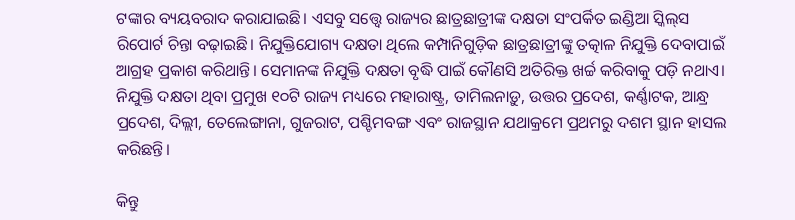ଟଙ୍କାର ବ୍ୟୟବରାଦ କରାଯାଇଛି। ଏସବୁ ସତ୍ତ୍ବେ ରାଜ୍ୟର ଛାତ୍ରଛାତ୍ରୀଙ୍କ ଦକ୍ଷତା ସଂପର୍କିତ ଇଣ୍ଡିଆ ସ୍କିଲ୍‌ସ ରିପୋର୍ଟ ଚିନ୍ତା ବଢ଼ାଇଛି। ନିଯୁକ୍ତିଯୋଗ୍ୟ ଦକ୍ଷତା ଥିଲେ କମ୍ପାନିଗୁଡ଼ିକ ଛାତ୍ରଛାତ୍ରୀଙ୍କୁ ତତ୍କାଳ ନିଯୁକ୍ତି ଦେବାପାଇଁ ଆଗ୍ରହ ପ୍ରକାଶ କରିଥାନ୍ତି। ସେମାନଙ୍କ ନିଯୁକ୍ତି ଦକ୍ଷତା ବୃଦ୍ଧି ପାଇଁ କୌଣସି ଅତିରିକ୍ତ ଖର୍ଚ୍ଚ କରିବାକୁ ପଡ଼ି ନଥାଏ। ନିଯୁକ୍ତି ଦକ୍ଷତା ଥିବା ପ୍ରମୁଖ ୧୦ଟି ରାଜ୍ୟ ମଧ୍ୟରେ ମହାରାଷ୍ଟ୍ର, ତାମିଲନାଡ଼ୁ, ଉତ୍ତର ପ୍ରଦେଶ, କର୍ଣ୍ଣାଟକ, ଆନ୍ଧ୍ର ପ୍ରଦେଶ, ଦିଲ୍ଲୀ, ତେଲେ‌ଙ୍ଗାନା, ଗୁଜରାଟ, ପଶ୍ଚିମବଙ୍ଗ ଏବଂ ରାଜସ୍ଥାନ ଯଥାକ୍ରମେ ପ୍ରଥମରୁ ଦଶମ ସ୍ଥାନ ହାସଲ କରିଛନ୍ତି।

କିନ୍ତୁ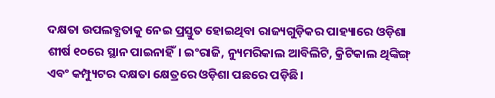ଦକ୍ଷତା ଉପଲବ୍ଧତାକୁ ନେଇ ପ୍ରସ୍ତୁତ ହୋଇଥିବା ରାଜ୍ୟଗୁଡ଼ିକର ପାହ୍ୟାରେ ଓଡ଼ିଶା‌ ଶୀର୍ଷ ୧୦ରେ ସ୍ଥାନ ପାଇନାହିଁ। ଇଂରାଜି, ନ୍ୟୁମରିକାଲ ଆବିଲିଟି, କ୍ରିଟିକାଲ ଥିଙ୍କିଙ୍ଗ୍ ଏବଂ କମ୍ପ୍ୟୁଟର ଦକ୍ଷତା କ୍ଷେତ୍ରରେ ଓଡ଼ିଶା ପଛରେ ପଡ଼ିଛି।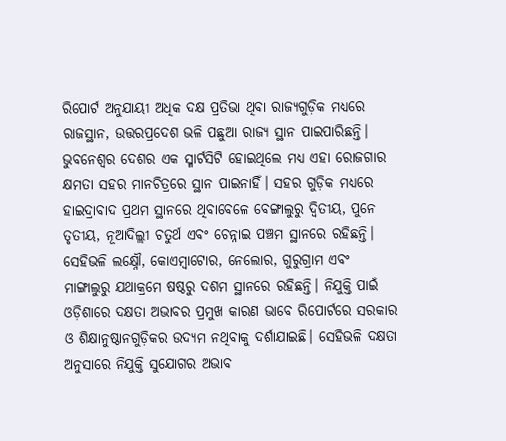ରିପୋର୍ଟ ଅନୁଯାୟୀ ଅଧିକ ଦକ୍ଷ ପ୍ରତିଭା ଥିବା ରାଜ୍ୟଗୁଡ଼ିକ ମଧ୍ୟରେ ରାଜସ୍ଥାନ, ଉତ୍ତରପ୍ରଦେଶ ଭଳି ପଛୁଆ ରାଜ୍ୟ ସ୍ଥାନ ପାଇପାରିଛନ୍ତି। ଭୁବନେଶ୍ବର ଦେଶର ଏକ ସ୍ମାର୍ଟସିଟି ହୋଇଥିଲେ ମଧ୍ୟ ଏହା ରୋଜଗାର କ୍ଷମତା ସହର ମାନଚିତ୍ରରେ ସ୍ଥାନ ପାଇନାହିଁ। ସହର ଗୁଡ଼ିକ ମଧ୍ୟରେ ହାଇଦ୍ରାବାଦ ପ୍ରଥମ ସ୍ଥାନରେ ଥିବାବେଳେ ବେଙ୍ଗାଲୁରୁ ଦ୍ବିତୀୟ, ପୁନେ ତୃତୀୟ, ନୂଆଦିଲ୍ଲୀ ଚତୁର୍ଥ ଏବଂ ଚେନ୍ନାଇ ପଞ୍ଚମ ସ୍ଥାନରେ ରହିଛନ୍ତି। ସେହିଭଳି ଲ‌କ୍ଷ୍ନୌ, କୋଏମ୍ବାଟୋର, ନେଲୋର, ଗୁରୁଗ୍ରାମ ଏବଂ ମାଙ୍ଗାଲୁରୁ ଯଥାକ୍ରମେ ଷଷ୍ଠରୁ ଦଶମ ସ୍ଥାନ‌ରେ ରହିଛନ୍ତି। ନିଯୁକ୍ତି ପାଇଁ ଓଡ଼ିଶାରେ ଦକ୍ଷତା ଅଭାବର ପ୍ରମୁଖ କାରଣ ଭାବେ ରିପୋର୍ଟରେ ସରକାର ଓ ଶିକ୍ଷାନୁଷ୍ଠାନଗୁଡ଼ିକର ଉଦ୍ୟମ ନଥିବାକୁ ଦର୍ଶାଯାଇଛି। ସେହିଭଳି ଦକ୍ଷତା ଅନୁସାରେ ନିଯୁକ୍ତି ସୁଯୋଗର ଅଭାବ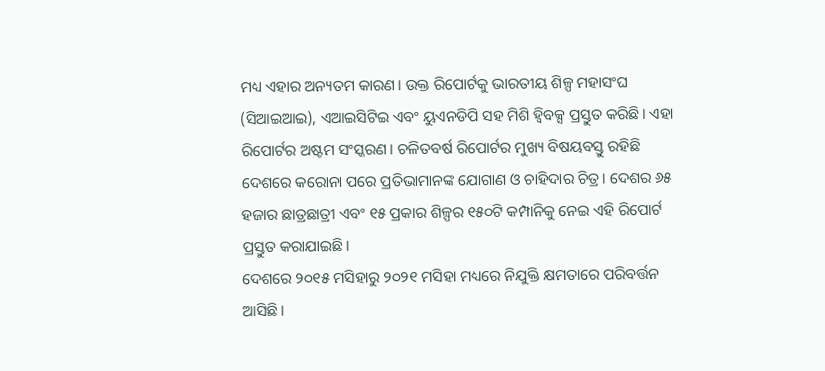ମଧ୍ୟ ଏହାର ଅନ୍ୟତମ କାରଣ। ଉକ୍ତ ରିପୋର୍ଟକୁ ଭାରତୀୟ ଶିଳ୍ପ ମହାସଂଘ (ସିଆଇଆଇ), ଏଆଇସିଟିଇ ଏବଂ ୟୁଏନଡିପି ସହ ମିଶି ହ୍ବିବକ୍ସ ପ୍ରସ୍ତୁତ କରିଛି। ଏହା ରିପୋର୍ଟର ଅଷ୍ଟମ ସଂସ୍କରଣ। ଚଳିତବର୍ଷ ରିପୋର୍ଟର ମୁଖ୍ୟ ବିଷୟବସ୍ତୁ ରହିଛି ଦେଶରେ କରୋନା ପ‌ରେ ପ୍ରତିଭାମାନଙ୍କ ଯୋଗାଣ ଓ ଚାହିଦାର ଚିତ୍ର। ଦେଶର ୬୫ ହଜାର ଛାତ୍ରଛାତ୍ରୀ ଏବଂ ୧୫ ପ୍ରକାର ଶିଳ୍ପର ୧୫୦ଟି କମ୍ପାନିକୁ ନେଇ ଏହି ରିପୋର୍ଟ ପ୍ରସ୍ତୁତ କରାଯାଇଛି।
ଦେଶରେ ୨୦୧୫ ମସିହାରୁ ୨୦୨୧ ମସିହା ମଧ୍ୟରେ ନିଯୁକ୍ତି କ୍ଷମତାରେ ପରିବର୍ତ୍ତନ ଆସିଛି।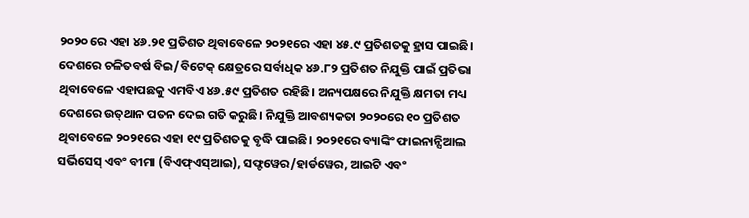୨୦୨୦ ରେ ଏହା ୪୬.୨୧ ପ୍ରତିଶତ ଥିବାବେଳେ ୨୦୨୧ରେ ଏହା ୪୫.୯ ପ୍ରତିଶତକୁ ହ୍ରାସ ପାଇଛି। ଦେଶରେ ଚଳିତବର୍ଷ ବିଇ/ବିଟେକ୍‌ କ୍ଷେତ୍ରରେ ସର୍ବାଧିକ ୪୬.୮୨ ପ୍ରତିଶତ ନିଯୁକ୍ତି ପାଇଁ ପ୍ରତିଭା ଥିବାବେଳେ ଏହାପଛକୁ ଏମବିଏ ୪୬.୫୯ ପ୍ରତିଶତ ରହିଛି। ଅନ୍ୟପକ୍ଷରେ ନିଯୁକ୍ତି କ୍ଷମତା ମଧ୍ୟ ଦେଶରେ ଉତ୍‌ଥାନ ପତନ ଦେଇ ଗତି କରୁଛି। ନିଯୁକ୍ତି ଆବଶ୍ୟକତା ୨୦୨୦ରେ ୧୦ ପ୍ରତିଶତ ଥିବାବେଳେ ୨୦୨୧ରେ ଏହା ୧୯ ପ୍ରତିଶତକୁ ବୃଦ୍ଧି ପାଇଛି। ୨୦୨୧ରେ ବ୍ୟାଙ୍କିଂ ଫାଇନାନ୍ସିଆଲ ସର୍ଭି‌ସେସ୍‌ ଏବଂ ବୀମା (ବିଏଫ୍‌ଏସ୍‌ଆଇ), ସଫ୍ଟୱେର/ହାର୍ଡୱେର, ଆଇଟି ଏବଂ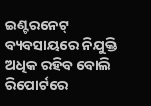ଇଣ୍ଟରନେଟ୍‌ ବ୍ୟବସାୟରେ ନିଯୁକ୍ତି ଅଧିକ ରହିବ ବୋଲି ରିପୋର୍ଟରେ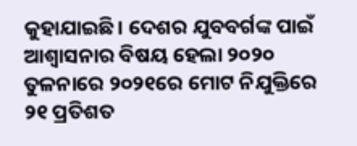କୁହାଯାଇଛି। ଦେଶର ଯୁବବର୍ଗଙ୍କ ପାଇଁ ଆଶ୍ବାସନାର ବିଷୟ ହେଲା ୨୦୨୦ ତୁଳନାରେ ୨୦୨୧ରେ ମୋଟ ନିଯୁକ୍ତିରେ ୨୧ ପ୍ରତିଶତ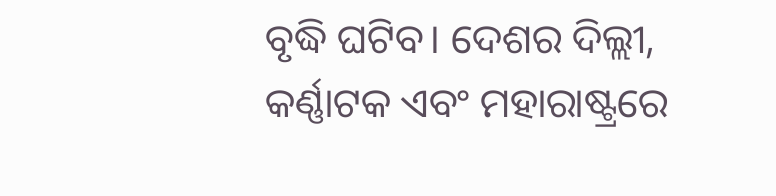ବୃଦ୍ଧି ଘଟିବ। ଦେଶର ଦିଲ୍ଲୀ, କର୍ଣ୍ଣାଟକ ଏବଂ ମହାରାଷ୍ଟ୍ରରେ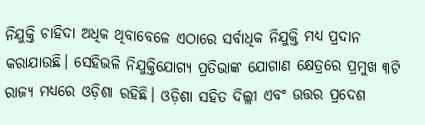ନିଯୁକ୍ତି ଚାହିଦା ଅଧିକ ଥିବାବେଳେ ଏଠାରେ ସର୍ବାଧିକ ନିଯୁକ୍ତି ମଧ୍ୟ ପ୍ରଦାନ କରାଯାଉଛି। ସେହିଭଳି ନିଯୁକ୍ତିଯୋଗ୍ୟ ପ୍ରତିଭାଙ୍କ ଯୋଗାଣ କ୍ଷେତ୍ରରେ ପ୍ରମୁଖ ୩ଟି ରାଜ୍ୟ ମଧ୍ୟରେ ଓଡ଼ିଶା ରହିଛି। ଓଡ଼ିଶା ସହିତ ଦିଲ୍ଲୀ ଏବଂ ଉତ୍ତର ପ୍ରଦେଶ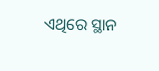ଏଥିରେ ସ୍ଥାନ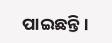ପାଇଛନ୍ତି।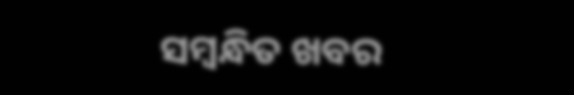ସମ୍ବନ୍ଧିତ ଖବର